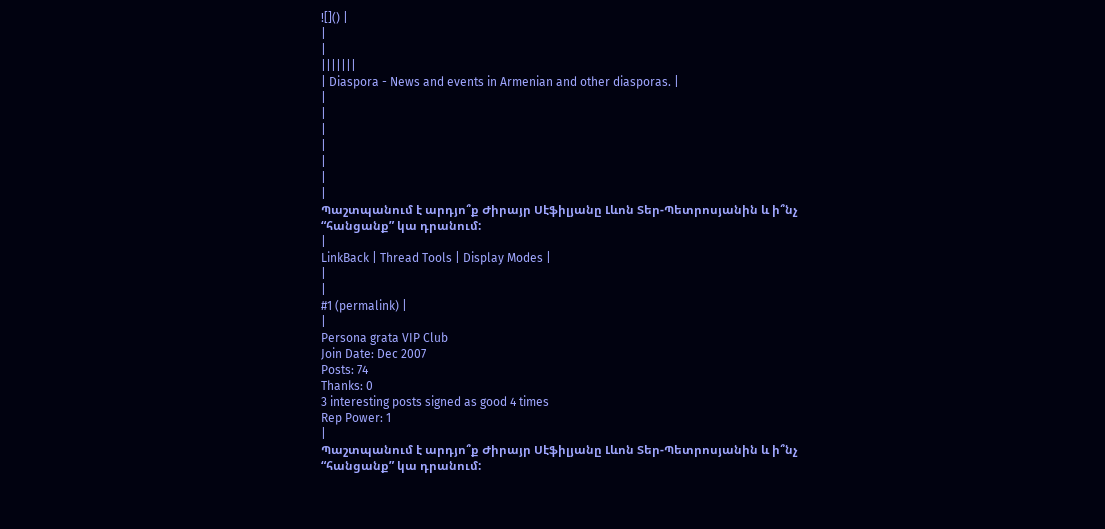![]() |
|
|
|||||||
| Diaspora - News and events in Armenian and other diasporas. |
|
|
|
|
|
|
|
Պաշտպանում է արդյո՞ք Ժիրայր Սէֆիլյանը Լևոն Տեր-Պետրոսյանին և ի՞նչ “հանցանք” կա դրանում:
|
LinkBack | Thread Tools | Display Modes |
|
|
#1 (permalink) |
|
Persona grata VIP Club
Join Date: Dec 2007
Posts: 74
Thanks: 0
3 interesting posts signed as good 4 times
Rep Power: 1
|
Պաշտպանում է արդյո՞ք Ժիրայր Սէֆիլյանը Լևոն Տեր-Պետրոսյանին և ի՞նչ “հանցանք” կա դրանում: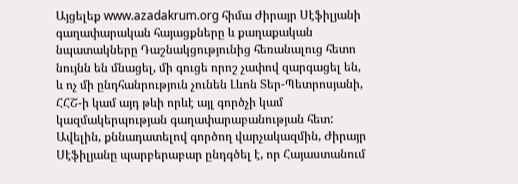Այցելեք www.azadakrum.org հիմա Ժիրայր Սէֆիլյանի գաղափարական հայացքները և քաղաքական նպատակները Դաշնակցությունից հեռանալուց հետո նույնն են մնացել, մի գուցե որոշ չափով զարգացել են, և ոչ մի ընդհանրություն չունեն Լևոն Տեր-Պետրոսյանի, ՀՀՇ-ի կամ այդ թևի որևէ այլ գործչի կամ կազմակերպության գաղափարաբանության հետ: Ավելին, քննադատելով գործող վարչակազմին, Ժիրայր Սէֆիլյանը պարբերաբար ընդգծել է, որ Հայաստանում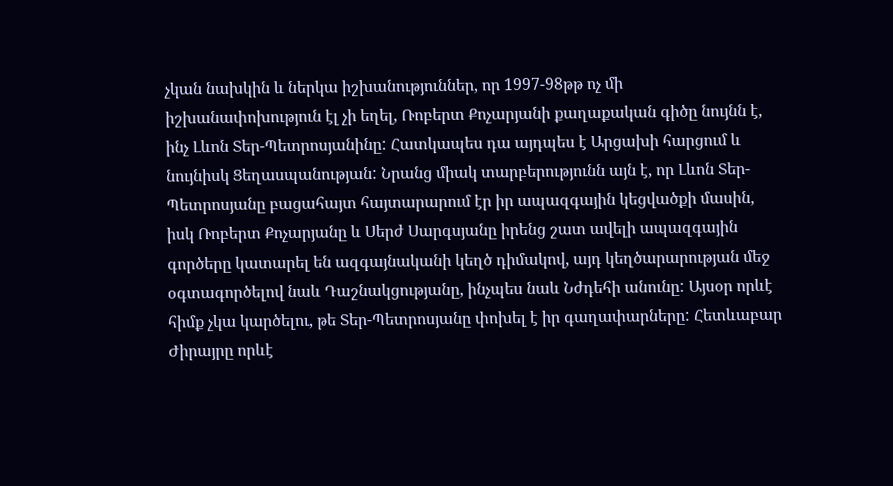չկան նախկին և ներկա իշխանություններ, որ 1997-98թթ ոչ մի իշխանափոխություն էլ չի եղել, Ռոբերտ Քոչարյանի քաղաքական գիծը նույնն է, ինչ Լևոն Տեր-Պետրոսյանինը: Հատկապես դա այդպես է Արցախի հարցում և նույնիսկ Ցեղասպանության: Նրանց միակ տարբերությունն այն է, որ Լևոն Տեր-Պետրոսյանը բացահայտ հայտարարում էր իր ապազգային կեցվածքի մասին, իսկ Ռոբերտ Քոչարյանը և Սերժ Սարգսյանը իրենց շատ ավելի ապազգային գործերը կատարել են ազգայնականի կեղծ դիմակով, այդ կեղծարարության մեջ օգտագործելով նաև Դաշնակցությանը, ինչպես նաև Նժդեհի անունը: Այսօր որևէ հիմք չկա կարծելու, թե Տեր-Պետրոսյանը փոխել է իր գաղափարները: Հետևաբար Ժիրայրը որևէ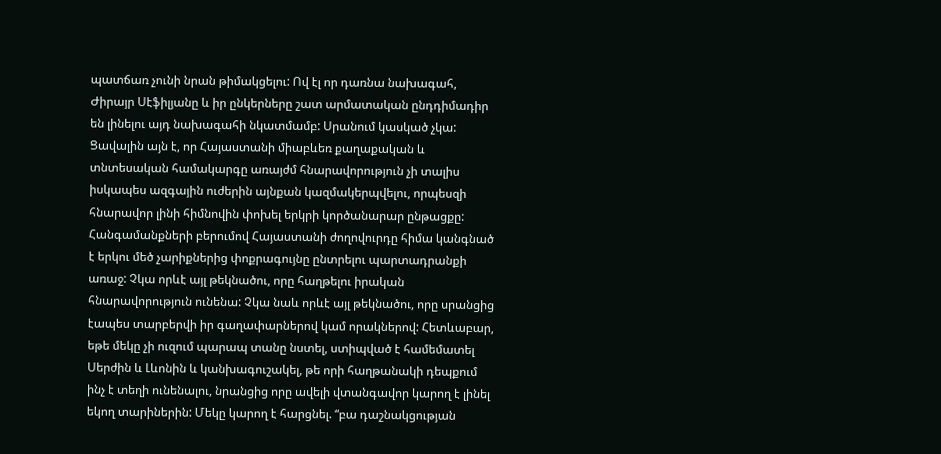պատճառ չունի նրան թիմակցելու: Ով էլ որ դառնա նախագահ, Ժիրայր Սէֆիլյանը և իր ընկերները շատ արմատական ընդդիմադիր են լինելու այդ նախագահի նկատմամբ: Սրանում կասկած չկա: Ցավալին այն է, որ Հայաստանի միաբևեռ քաղաքական և տնտեսական համակարգը առայժմ հնարավորություն չի տալիս իսկապես ազգային ուժերին այնքան կազմակերպվելու, որպեսզի հնարավոր լինի հիմնովին փոխել երկրի կործանարար ընթացքը: Հանգամանքների բերումով Հայաստանի ժողովուրդը հիմա կանգնած է երկու մեծ չարիքներից փոքրագույնը ընտրելու պարտադրանքի առաջ: Չկա որևէ այլ թեկնածու, որը հաղթելու իրական հնարավորություն ունենա: Չկա նաև որևէ այլ թեկնածու, որը սրանցից էապես տարբերվի իր գաղափարներով կամ որակներով: Հետևաբար, եթե մեկը չի ուզում պարապ տանը նստել, ստիպված է համեմատել Սերժին և Լևոնին և կանխագուշակել, թե որի հաղթանակի դեպքում ինչ է տեղի ունենալու, նրանցից որը ավելի վտանգավոր կարող է լինել եկող տարիներին: Մեկը կարող է հարցնել. “բա դաշնակցության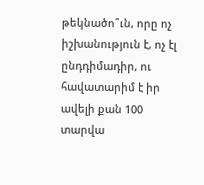թեկնածո՞ւն, որը ոչ իշխանություն է, ոչ էլ ընդդիմադիր, ու հավատարիմ է իր ավելի քան 100 տարվա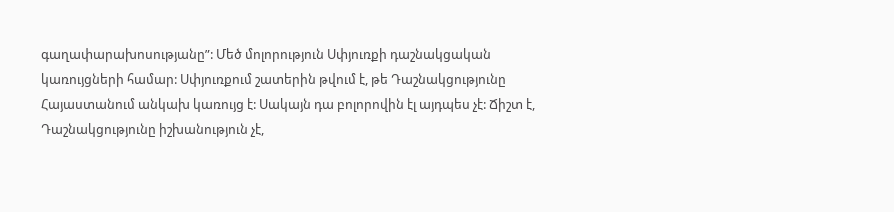գաղափարախոսությանը”: Մեծ մոլորություն Սփյուռքի դաշնակցական կառույցների համար: Սփյուռքում շատերին թվում է, թե Դաշնակցությունը Հայաստանում անկախ կառույց է: Սակայն դա բոլորովին էլ այդպես չէ: Ճիշտ է, Դաշնակցությունը իշխանություն չէ,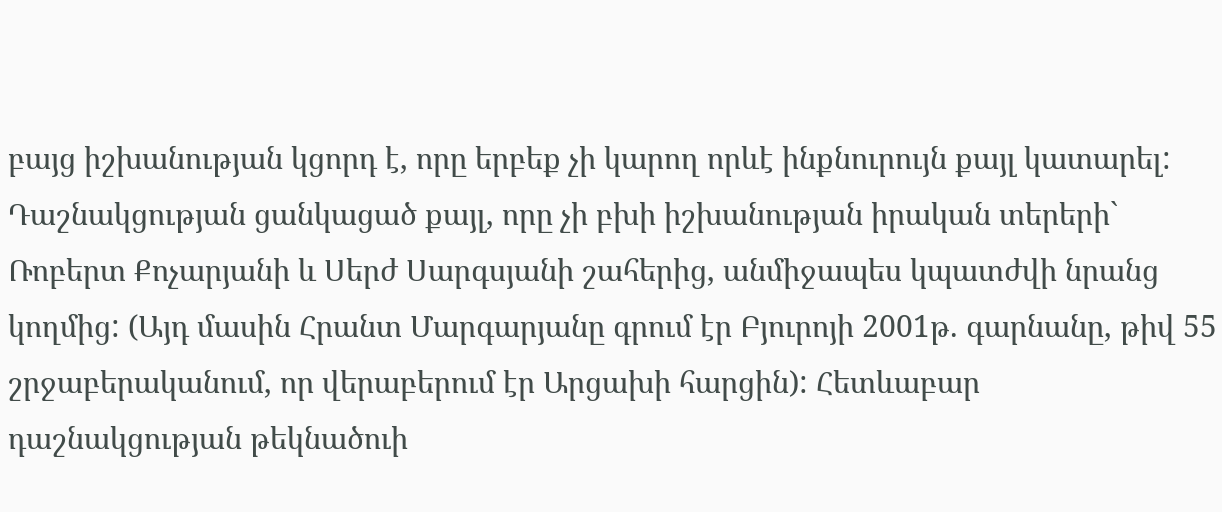բայց իշխանության կցորդ է, որը երբեք չի կարող որևէ ինքնուրույն քայլ կատարել: Դաշնակցության ցանկացած քայլ, որը չի բխի իշխանության իրական տերերի` Ռոբերտ Քոչարյանի և Սերժ Սարգսյանի շահերից, անմիջապես կպատժվի նրանց կողմից: (Այդ մասին Հրանտ Մարգարյանը գրում էր Բյուրոյի 2001թ. գարնանը, թիվ 55 շրջաբերականում, որ վերաբերում էր Արցախի հարցին): Հետևաբար դաշնակցության թեկնածուի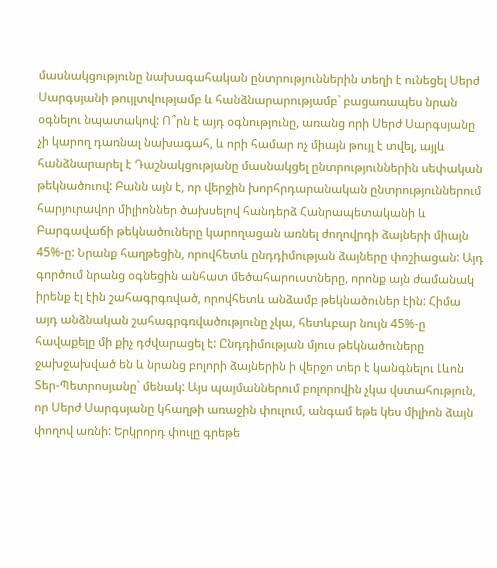մասնակցությունը նախագահական ընտրություններին տեղի է ունեցել Սերժ Սարգսյանի թույլտվությամբ և հանձնարարությամբ` բացառապես նրան օգնելու նպատակով: Ո՞րն է այդ օգնությունը, առանց որի Սերժ Սարգսյանը չի կարող դառնալ նախագահ, և որի համար ոչ միայն թույլ է տվել, այլև հանձնարարել է Դաշնակցությանը մասնակցել ընտրություններին սեփական թեկնածուով: Բանն այն է, որ վերջին խորհրդարանական ընտրություններում հարյուրավոր միլիոններ ծախսելով հանդերձ Հանրապետականի և Բարգավաճի թեկնածուները կարողացան առնել ժողովրդի ձայների միայն 45%-ը: Նրանք հաղթեցին, որովհետև ընդդիմության ձայները փոշիացան: Այդ գործում նրանց օգնեցին անհատ մեծահարուստները, որոնք այն ժամանակ իրենք էլ էին շահագրգռված, որովհետև անձամբ թեկնածուներ էին: Հիմա այդ անձնական շահագրգռվածությունը չկա, հետևբար նույն 45%-ը հավաքելը մի քիչ դժվարացել է: Ընդդիմության մյուս թեկնածուները ջախջախված են և նրանց բոլորի ձայներին ի վերջո տեր է կանգնելու Լևոն Տեր-Պետրոսյանը` մենակ: Այս պայմաններում բոլորովին չկա վստահություն, որ Սերժ Սարգսյանը կհաղթի առաջին փուլում, անգամ եթե կես միլիոն ձայն փողով առնի: Երկրորդ փուլը գրեթե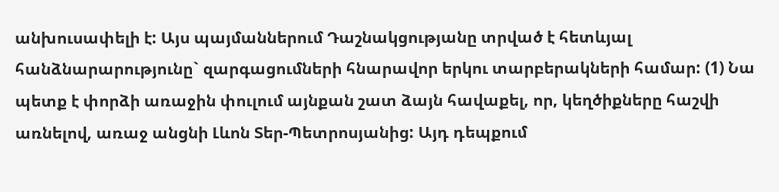անխուսափելի է: Այս պայմաններում Դաշնակցությանը տրված է հետևյալ հանձնարարությունը` զարգացումների հնարավոր երկու տարբերակների համար: (1) Նա պետք է փորձի առաջին փուլում այնքան շատ ձայն հավաքել, որ, կեղծիքները հաշվի առնելով, առաջ անցնի Լևոն Տեր-Պետրոսյանից: Այդ դեպքում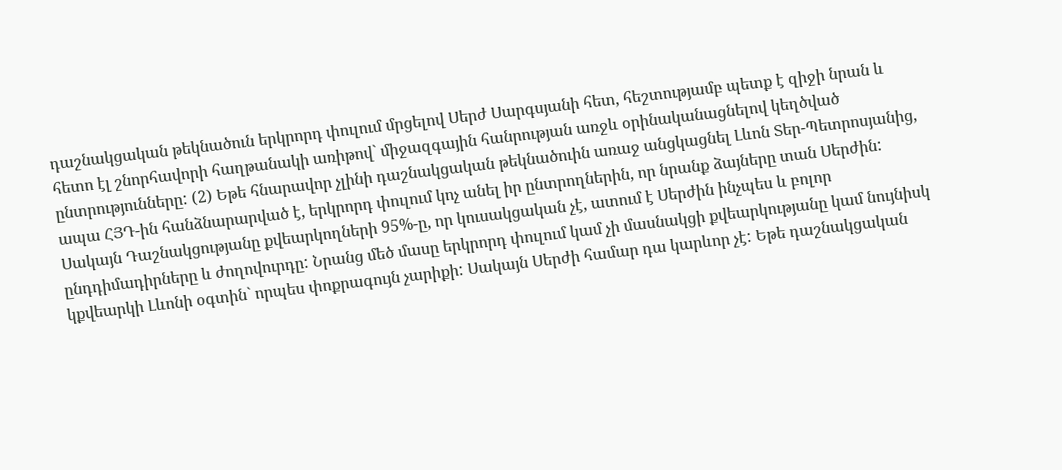դաշնակցական թեկնածուն երկրորդ փուլում մրցելով Սերժ Սարգսյանի հետ, հեշտությամբ պետք է զիջի նրան և հետո էլ շնորհավորի հաղթանակի առիթով` միջազգային հանրության առջև օրինականացնելով կեղծված ընտրությունները: (2) Եթե հնարավոր չլինի դաշնակցական թեկնածուին առաջ անցկացնել Լևոն Տեր-Պետրոսյանից, ապա ՀՅԴ-ին հանձնարարված է, երկրորդ փուլում կոչ անել իր ընտրողներին, որ նրանք ձայները տան Սերժին: Սակայն Դաշնակցությանը քվեարկողների 95%-ը, որ կուսակցական չէ, ատում է Սերժին ինչպես և բոլոր ընդդիմադիրները և ժողովուրդը: Նրանց մեծ մասը երկրորդ փուլում կամ չի մասնակցի քվեարկությանը կամ նույնիսկ կքվեարկի Լևոնի օգտին` որպես փոքրագույն չարիքի: Սակայն Սերժի համար դա կարևոր չէ: Եթե դաշնակցական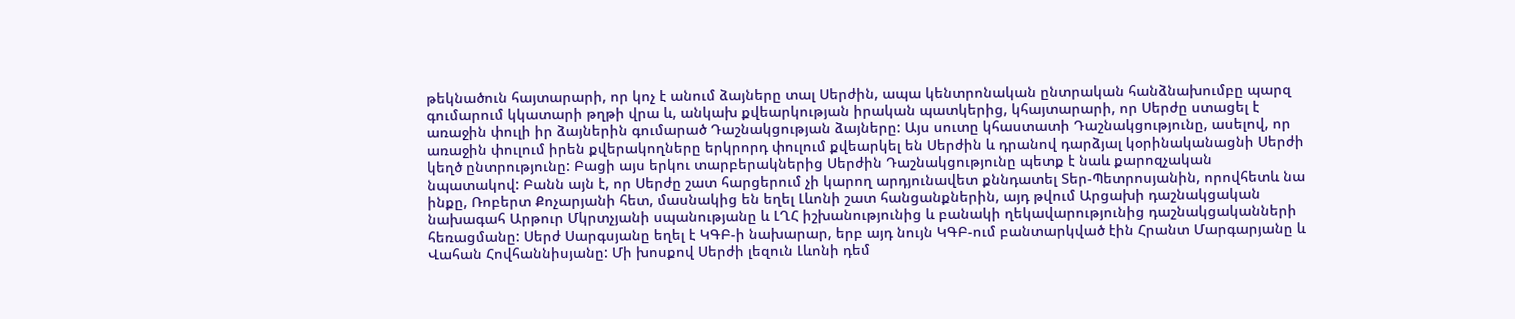թեկնածուն հայտարարի, որ կոչ է անում ձայները տալ Սերժին, ապա կենտրոնական ընտրական հանձնախումբը պարզ գումարում կկատարի թղթի վրա և, անկախ քվեարկության իրական պատկերից, կհայտարարի, որ Սերժը ստացել է առաջին փուլի իր ձայներին գումարած Դաշնակցության ձայները: Այս սուտը կհաստատի Դաշնակցությունը, ասելով, որ առաջին փուլում իրեն քվերակողները երկրորդ փուլում քվեարկել են Սերժին և դրանով դարձյալ կօրինականացնի Սերժի կեղծ ընտրությունը: Բացի այս երկու տարբերակներից Սերժին Դաշնակցությունը պետք է նաև քարոզչական նպատակով: Բանն այն է, որ Սերժը շատ հարցերում չի կարող արդյունավետ քննդատել Տեր-Պետրոսյանին, որովհետև նա ինքը, Ռոբերտ Քոչարյանի հետ, մասնակից են եղել Լևոնի շատ հանցանքներին, այդ թվում Արցախի դաշնակցական նախագահ Արթուր Մկրտչյանի սպանությանը և ԼՂՀ իշխանությունից և բանակի ղեկավարությունից դաշնակցականների հեռացմանը: Սերժ Սարգսյանը եղել է ԿԳԲ-ի նախարար, երբ այդ նույն ԿԳԲ-ում բանտարկված էին Հրանտ Մարգարյանը և Վահան Հովհաննիսյանը: Մի խոսքով Սերժի լեզուն Լևոնի դեմ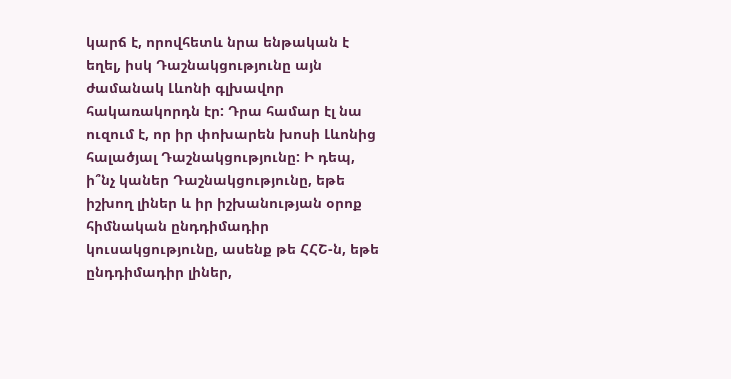կարճ է, որովհետև նրա ենթական է եղել, իսկ Դաշնակցությունը այն ժամանակ Լևոնի գլխավոր հակառակորդն էր: Դրա համար էլ նա ուզում է, որ իր փոխարեն խոսի Լևոնից հալածյալ Դաշնակցությունը: Ի դեպ, ի՞նչ կաներ Դաշնակցությունը, եթե իշխող լիներ և իր իշխանության օրոք հիմնական ընդդիմադիր կուսակցությունը, ասենք թե ՀՀՇ-ն, եթե ընդդիմադիր լիներ,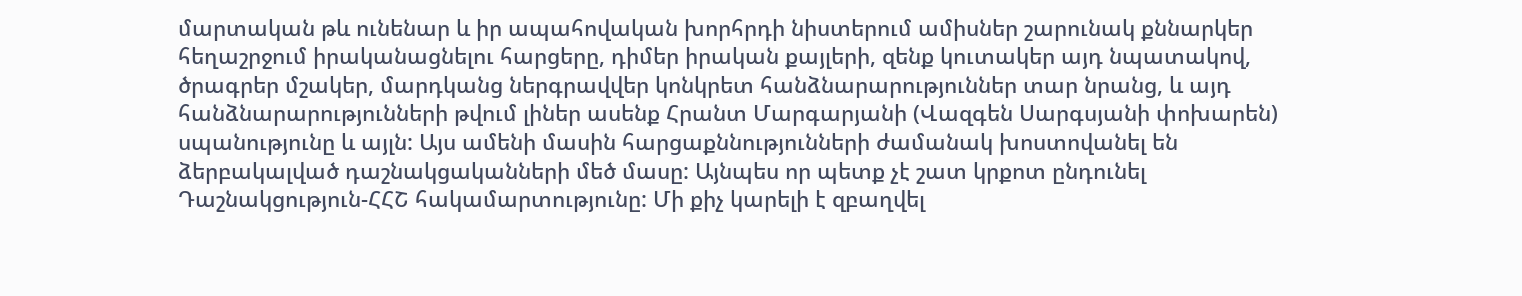մարտական թև ունենար և իր ապահովական խորհրդի նիստերում ամիսներ շարունակ քննարկեր հեղաշրջում իրականացնելու հարցերը, դիմեր իրական քայլերի, զենք կուտակեր այդ նպատակով, ծրագրեր մշակեր, մարդկանց ներգրավվեր կոնկրետ հանձնարարություններ տար նրանց, և այդ հանձնարարությունների թվում լիներ ասենք Հրանտ Մարգարյանի (Վազգեն Սարգսյանի փոխարեն) սպանությունը և այլն: Այս ամենի մասին հարցաքննությունների ժամանակ խոստովանել են ձերբակալված դաշնակցականների մեծ մասը: Այնպես որ պետք չէ շատ կրքոտ ընդունել Դաշնակցություն-ՀՀՇ հակամարտությունը: Մի քիչ կարելի է զբաղվել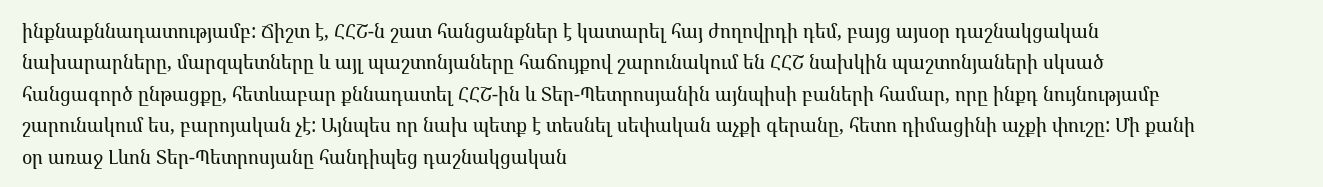ինքնաքննադատությամբ: Ճիշտ է, ՀՀՇ-ն շատ հանցանքներ է կատարել հայ ժողովրդի դեմ, բայց այսօր դաշնակցական նախարարները, մարզպետները և այլ պաշտոնյաները հաճույքով շարունակում են ՀՀՇ նախկին պաշտոնյաների սկսած հանցագործ ընթացքը, հետևաբար քննադատել ՀՀՇ-ին և Տեր-Պետրոսյանին այնպիսի բաների համար, որը ինքդ նույնությամբ շարունակում ես, բարոյական չէ: Այնպես որ նախ պետք է տեսնել սեփական աչքի գերանը, հետո դիմացինի աչքի փուշը: Մի քանի օր առաջ Լևոն Տեր-Պետրոսյանը հանդիպեց դաշնակցական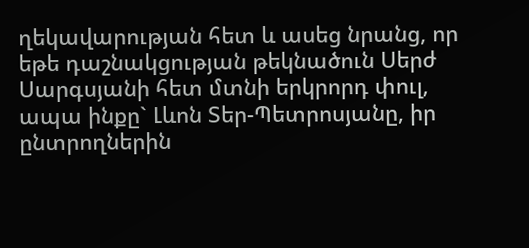ղեկավարության հետ և ասեց նրանց, որ եթե դաշնակցության թեկնածուն Սերժ Սարգսյանի հետ մտնի երկրորդ փուլ, ապա ինքը` Լևոն Տեր-Պետրոսյանը, իր ընտրողներին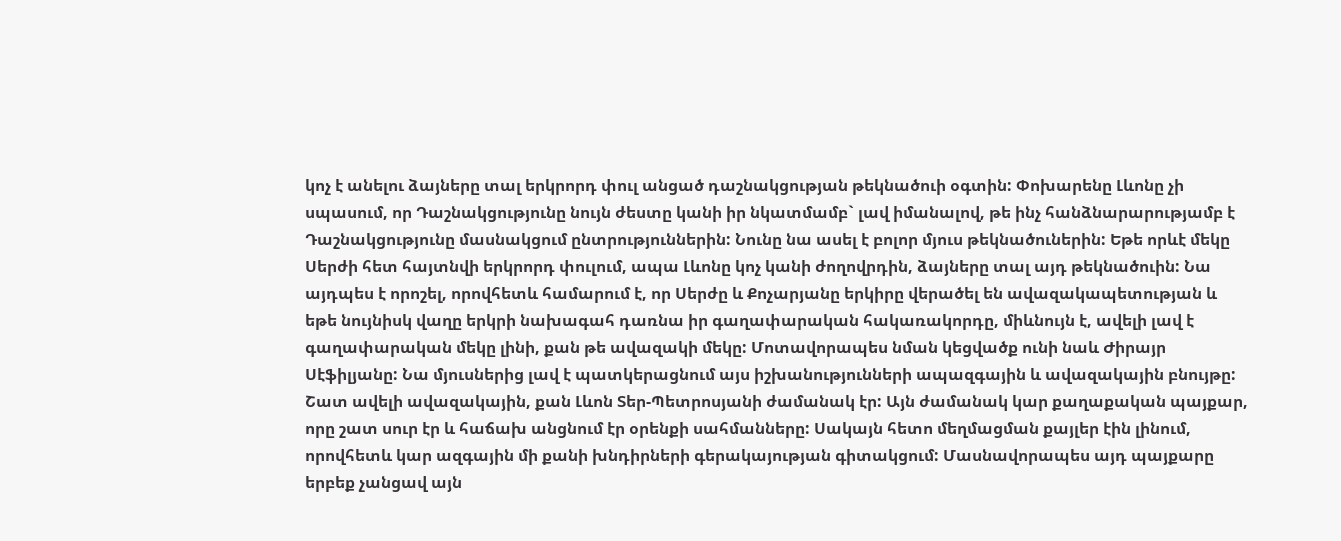կոչ է անելու ձայները տալ երկրորդ փուլ անցած դաշնակցության թեկնածուի օգտին: Փոխարենը Լևոնը չի սպասում, որ Դաշնակցությունը նույն ժեստը կանի իր նկատմամբ` լավ իմանալով, թե ինչ հանձնարարությամբ է Դաշնակցությունը մասնակցում ընտրություններին: Նունը նա ասել է բոլոր մյուս թեկնածուներին: Եթե որևէ մեկը Սերժի հետ հայտնվի երկրորդ փուլում, ապա Լևոնը կոչ կանի ժողովրդին, ձայները տալ այդ թեկնածուին: Նա այդպես է որոշել, որովհետև համարում է, որ Սերժը և Քոչարյանը երկիրը վերածել են ավազակապետության և եթե նույնիսկ վաղը երկրի նախագահ դառնա իր գաղափարական հակառակորդը, միևնույն է, ավելի լավ է գաղափարական մեկը լինի, քան թե ավազակի մեկը: Մոտավորապես նման կեցվածք ունի նաև Ժիրայր Սէֆիլյանը: Նա մյուսներից լավ է պատկերացնում այս իշխանությունների ապազգային և ավազակային բնույթը: Շատ ավելի ավազակային, քան Լևոն Տեր-Պետրոսյանի ժամանակ էր: Այն ժամանակ կար քաղաքական պայքար, որը շատ սուր էր և հաճախ անցնում էր օրենքի սահմանները: Սակայն հետո մեղմացման քայլեր էին լինում, որովհետև կար ազգային մի քանի խնդիրների գերակայության գիտակցում: Մասնավորապես այդ պայքարը երբեք չանցավ այն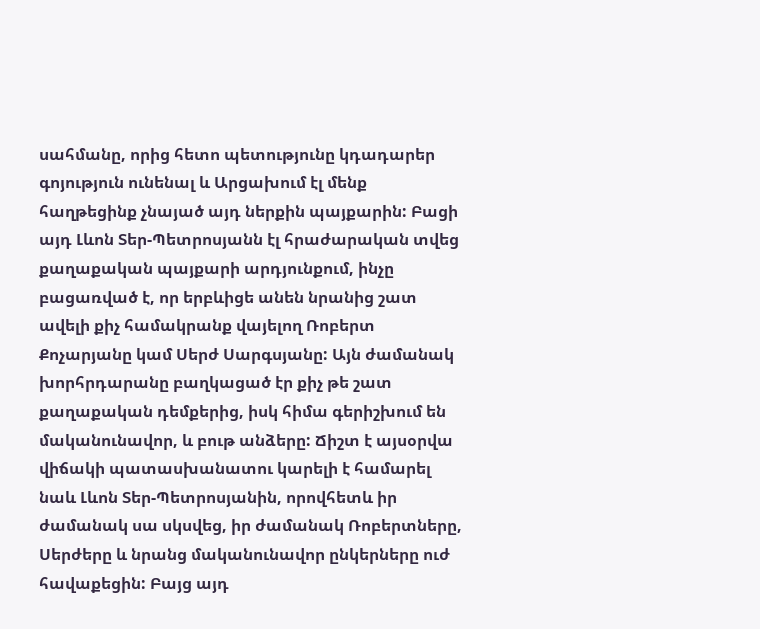սահմանը, որից հետո պետությունը կդադարեր գոյություն ունենալ և Արցախում էլ մենք հաղթեցինք չնայած այդ ներքին պայքարին: Բացի այդ Լևոն Տեր-Պետրոսյանն էլ հրաժարական տվեց քաղաքական պայքարի արդյունքում, ինչը բացառված է, որ երբևիցե անեն նրանից շատ ավելի քիչ համակրանք վայելող Ռոբերտ Քոչարյանը կամ Սերժ Սարգսյանը: Այն ժամանակ խորհրդարանը բաղկացած էր քիչ թե շատ քաղաքական դեմքերից, իսկ հիմա գերիշխում են մականունավոր, և բութ անձերը: Ճիշտ է այսօրվա վիճակի պատասխանատու կարելի է համարել նաև Լևոն Տեր-Պետրոսյանին, որովհետև իր ժամանակ սա սկսվեց, իր ժամանակ Ռոբերտները, Սերժերը և նրանց մականունավոր ընկերները ուժ հավաքեցին: Բայց այդ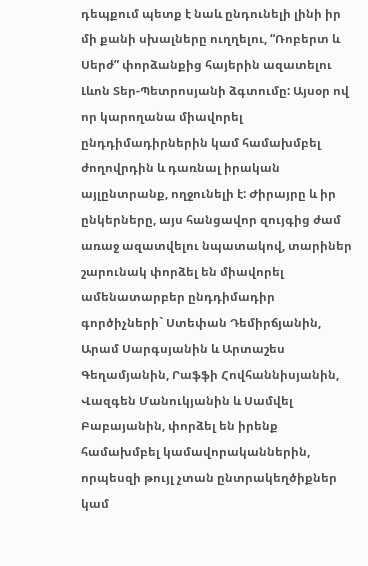դեպքում պետք է նաև ընդունելի լինի իր մի քանի սխալները ուղղելու, “Ռոբերտ և Սերժ” փորձանքից հայերին ազատելու Լևոն Տեր-Պետրոսյանի ձգտումը: Այսօր ով որ կարողանա միավորել ընդդիմադիրներին կամ համախմբել ժողովրդին և դառնալ իրական այլընտրանք, ողջունելի է: Ժիրայրը և իր ընկերները, այս հանցավոր զույգից ժամ առաջ ազատվելու նպատակով, տարիներ շարունակ փորձել են միավորել ամենատարբեր ընդդիմադիր գործիչների` Ստեփան Դեմիրճյանին, Արամ Սարգսյանին և Արտաշես Գեղամյանին, Րաֆֆի Հովհաննիսյանին, Վազգեն Մանուկյանին և Սամվել Բաբայանին, փորձել են իրենք համախմբել կամավորականներին, որպեսզի թույլ չտան ընտրակեղծիքներ կամ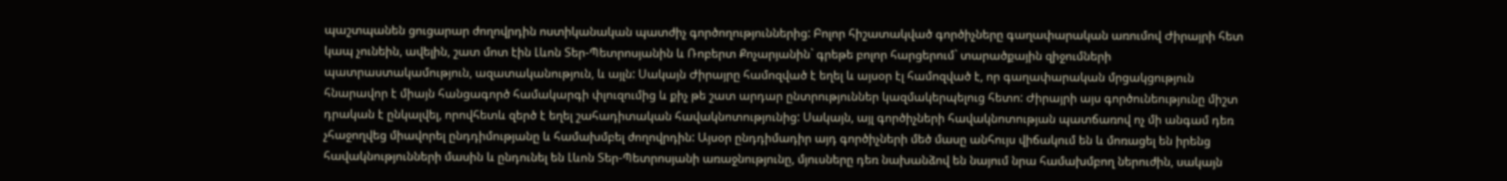պաշտպանեն ցուցարար ժողովրդին ոստիկանական պատժիչ գործողություններից: Բոլոր հիշատակված գործիչները գաղափարական առումով Ժիրայրի հետ կապ չունեին, ավելին, շատ մոտ էին Լևոն Տեր-Պետրոսյանին և Ռոբերտ Քոչարյանին` գրեթե բոլոր հարցերում` տարածքային զիջումների պատրաստակամություն, ազատականություն, և այլն: Սակայն Ժիրայրը համոզված է եղել և այսօր էլ համոզված է, որ գաղափարական մրցակցություն հնարավոր է միայն հանցագործ համակարգի փլուզումից և քիչ թե շատ արդար ընտրություններ կազմակերպելուց հետո: Ժիրայրի այս գործունեությունը միշտ դրական է ընկալվել, որովհետև զերծ է եղել շահադիտական հավակնոտությունից: Սակայն, այլ գործիչների հավակնոտության պատճառով ոչ մի անգամ դեռ չհաջողվեց միավորել ընդդիմությանը և համախմբել ժողովրդին: Այսօր ընդդիմադիր այդ գործիչների մեծ մասը անհույս վիճակում են և մոռացել են իրենց հավակնությունների մասին և ընդունել են Լևոն Տեր-Պետրոսյանի առաջնությունը, մյուսները դեռ նախանձով են նայում նրա համախմբող ներուժին, սակայն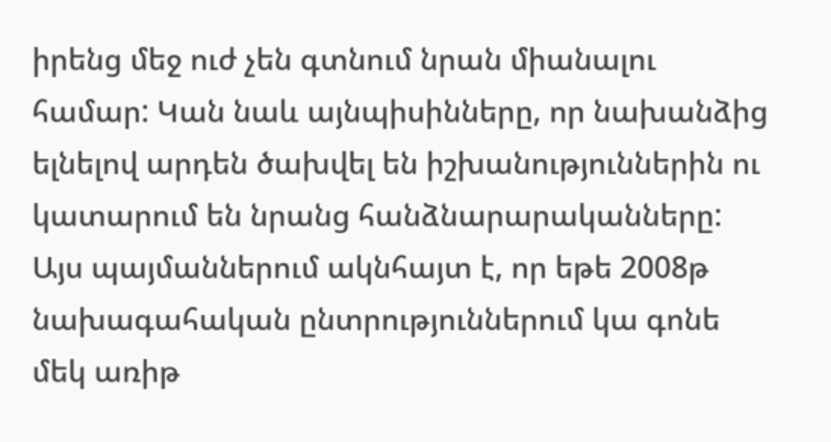իրենց մեջ ուժ չեն գտնում նրան միանալու համար: Կան նաև այնպիսինները, որ նախանձից ելնելով արդեն ծախվել են իշխանություններին ու կատարում են նրանց հանձնարարականները: Այս պայմաններում ակնհայտ է, որ եթե 2008թ նախագահական ընտրություններում կա գոնե մեկ առիթ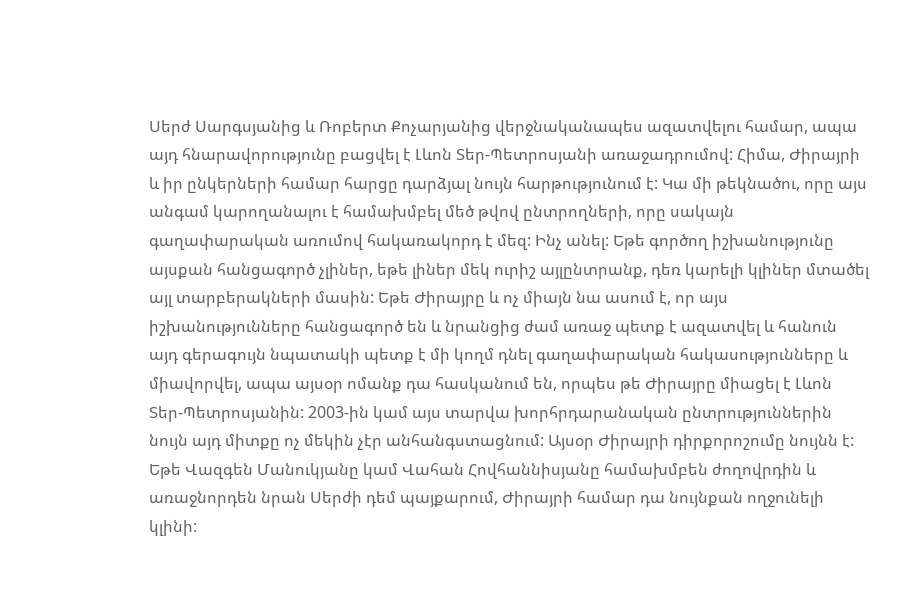Սերժ Սարգսյանից և Ռոբերտ Քոչարյանից վերջնականապես ազատվելու համար, ապա այդ հնարավորությունը բացվել է Լևոն Տեր-Պետրոսյանի առաջադրումով: Հիմա, Ժիրայրի և իր ընկերների համար հարցը դարձյալ նույն հարթությունում է: Կա մի թեկնածու, որը այս անգամ կարողանալու է համախմբել մեծ թվով ընտրողների, որը սակայն գաղափարական առումով հակառակորդ է մեզ: Ինչ անել: Եթե գործող իշխանությունը այսքան հանցագործ չլիներ, եթե լիներ մեկ ուրիշ այլընտրանք, դեռ կարելի կլիներ մտածել այլ տարբերակների մասին: Եթե Ժիրայրը և ոչ միայն նա ասում է, որ այս իշխանությունները հանցագործ են և նրանցից ժամ առաջ պետք է ազատվել և հանուն այդ գերագույն նպատակի պետք է մի կողմ դնել գաղափարական հակասությունները և միավորվել, ապա այսօր ոմանք դա հասկանում են, որպես թե Ժիրայրը միացել է Լևոն Տեր-Պետրոսյանին: 2003-ին կամ այս տարվա խորհրդարանական ընտրություններին նույն այդ միտքը ոչ մեկին չէր անհանգստացնում: Այսօր Ժիրայրի դիրքորոշումը նույնն է: Եթե Վազգեն Մանուկյանը կամ Վահան Հովհաննիսյանը համախմբեն ժողովրդին և առաջնորդեն նրան Սերժի դեմ պայքարում, Ժիրայրի համար դա նույնքան ողջունելի կլինի: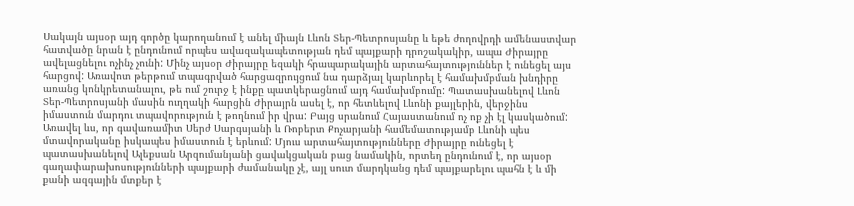Սակայն այսօր այդ գործը կարողանում է անել միայն Լևոն Տեր-Պետրոսյանը և եթե ժողովրդի ամենաստվար հատվածը նրան է ընդունում որպես ավազակապետության դեմ պայքարի դրոշակակիր, ապա Ժիրայրը ավելացնելու ոչինչ չունի: Մինչ այսօր Ժիրայրը եզակի հրապարակային արտահայտություններ է ունեցել այս հարցով: Առավոտ թերթում տպագրված հարցազրույցում նա դարձյալ կարևորել է համախմբման խնդիրը առանց կոնկրետանալու, թե ում շուրջ է ինքը պատկերացնում այդ համախմբումը: Պատասխանելով Լևոն Տեր-Պետրոսյանի մասին ուղղակի հարցին Ժիրայրն ասել է, որ հետևելով Լևոնի քայլերին, վերջինս իմաստուն մարդու տպավորություն է թողնում իր վրա: Բայց սրանում Հայաստանում ոչ ոք չի էլ կասկածում: Առավել ևս, որ գավառամիտ Սերժ Սարգսյանի և Ռոբերտ Քոչարյանի համեմատությամբ Լևոնի պես մտավորականը իսկապես իմաստուն է երևում: Մյուս արտահայտությունները Ժիրայրը ունեցել է պատասխանելով Ալեքսան Արզումանյանի ցավակցական բաց նամակին, որտեղ ընդունում է, որ այսօր գաղափարախոսությունների պայքարի ժամանակը չէ, այլ սուտ մարդկանց դեմ պայքարելու պահն է և մի քանի ազգային մտքեր է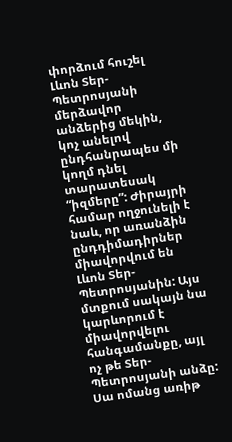փորձում հուշել Լևոն Տեր-Պետրոսյանի մերձավոր անձերից մեկին, կոչ անելով ընդհանրապես մի կողմ դնել տարատեսակ “իզմերը”: Ժիրայրի համար ողջունելի է նաև, որ առանձին ընդդիմադիրներ միավորվում են Լևոն Տեր-Պետրոսյանին: Այս մտքում սակայն նա կարևորում է միավորվելու հանգամանքը, այլ ոչ թե Տեր-Պետրոսյանի անձը: Սա ոմանց առիթ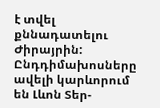է տվել քննադատելու Ժիրայրին: Ընդդիմախոսները ավելի կարևորում են Լևոն Տեր-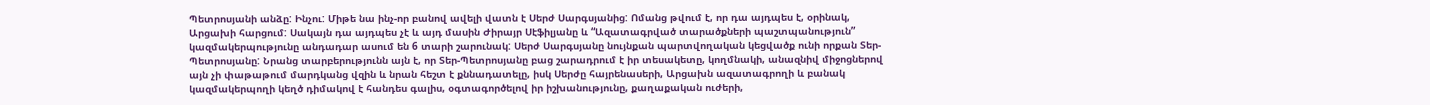Պետրոսյանի անձը: Ինչու: Միթե նա ինչ-որ բանով ավելի վատն է Սերժ Սարգսյանից: Ոմանց թվում է, որ դա այդպես է, օրինակ, Արցախի հարցում: Սակայն դա այդպես չէ և այդ մասին Ժիրայր Սէֆիլյանը և “Ազատագրված տարածքների պաշտպանություն” կազմակերպությունը անդադար ասում են 6 տարի շարունակ: Սերժ Սարգսյանը նույնքան պարտվողական կեցվածք ունի որքան Տեր-Պետրոսյանը: Նրանց տարբերությունն այն է, որ Տեր-Պետրոսյանը բաց շարադրում է իր տեսակետը, կողմնակի, անազնիվ միջոցներով այն չի փաթաթում մարդկանց վզին և նրան հեշտ է քննադատելը, իսկ Սերժը հայրենասերի, Արցախն ազատագրողի և բանակ կազմակերպողի կեղծ դիմակով է հանդես գալիս, օգտագործելով իր իշխանությունը, քաղաքական ուժերի,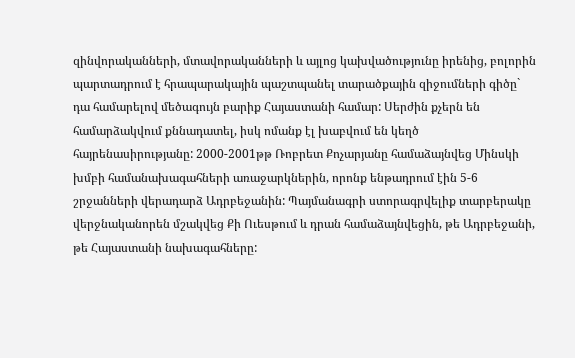զինվորականների, մտավորականների և այլոց կախվածությունը իրենից, բոլորին պարտադրում է հրապարակային պաշտպանել տարածքային զիջումների գիծը` դա համարելով մեծագույն բարիք Հայաստանի համար: Սերժին քչերն են համարձակվում քննադատել, իսկ ոմանք էլ խաբվում են կեղծ հայրենասիրությանը: 2000-2001թթ Ռոբրետ Քոչարյանը համաձայնվեց Մինսկի խմբի համանախագահների առաջարկներին, որոնք ենթադրում էին 5-6 շրջանների վերադարձ Ադրբեջանին: Պայմանագրի ստորագրվելիք տարբերակը վերջնականորեն մշակվեց Քի Ուեսթում և դրան համաձայնվեցին, թե Ադրբեջանի, թե Հայաստանի նախագահները: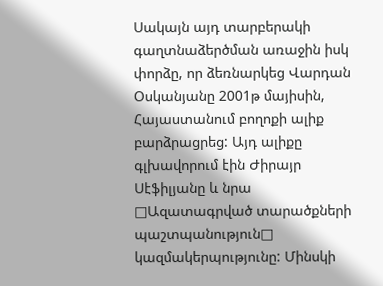Սակայն այդ տարբերակի գաղտնաձերծման առաջին իսկ փորձը, որ ձեռնարկեց Վարդան Օսկանյանը 2001թ մայիսին, Հայաստանում բողոքի ալիք բարձրացրեց: Այդ ալիքը գլխավորում էին Ժիրայր Սէֆիլյանը և նրա □Ազատագրված տարածքների պաշտպանություն□ կազմակերպությունը: Մինսկի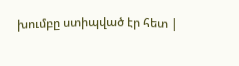խումբը ստիպված էր հետ |